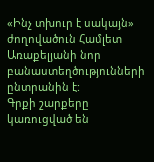«Ինչ տխուր է սակայն» ժողովածուն Համլետ Առաքելյանի նոր բանաստեղծությունների ընտրանին է:
Գրքի շարքերը կառուցված են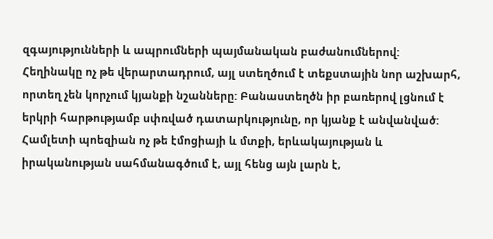զգայությունների և ապրումների պայմանական բաժանումներով:
Հեղինակը ոչ թե վերարտադրում, այլ ստեղծում է տեքստային նոր աշխարհ, որտեղ չեն կորչում կյանքի նշանները: Բանաստեղծն իր բառերով լցնում է երկրի հարթությամբ սփռված դատարկությունը, որ կյանք է անվանված: Համլետի պոեզիան ոչ թե էմոցիայի և մտքի, երևակայության և իրականության սահմանագծում է, այլ հենց այն լարն է,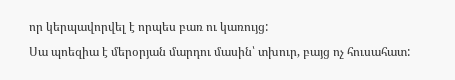որ կերպավորվել է որպես բառ ու կառույց:
Սա պոեզիա է մերօրյան մարդու մասին՝ տխուր, բայց ոչ հուսահատ: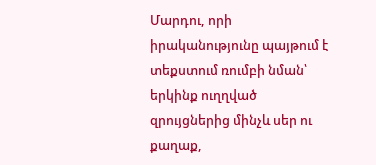Մարդու, որի իրականությունը պայթում է տեքստում ռումբի նման՝ երկինք ուղղված զրույցներից մինչև սեր ու քաղաք,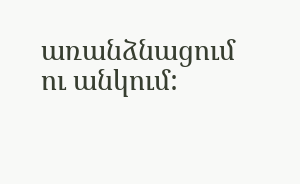առանձնացում ու անկում: